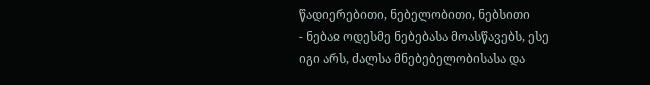წადიერებითი, ნებელობითი, ნებსითი
- ნებაჲ ოდესმე ნებებასა მოასწავებს, ესე იგი არს, ძალსა მნებებელობისასა და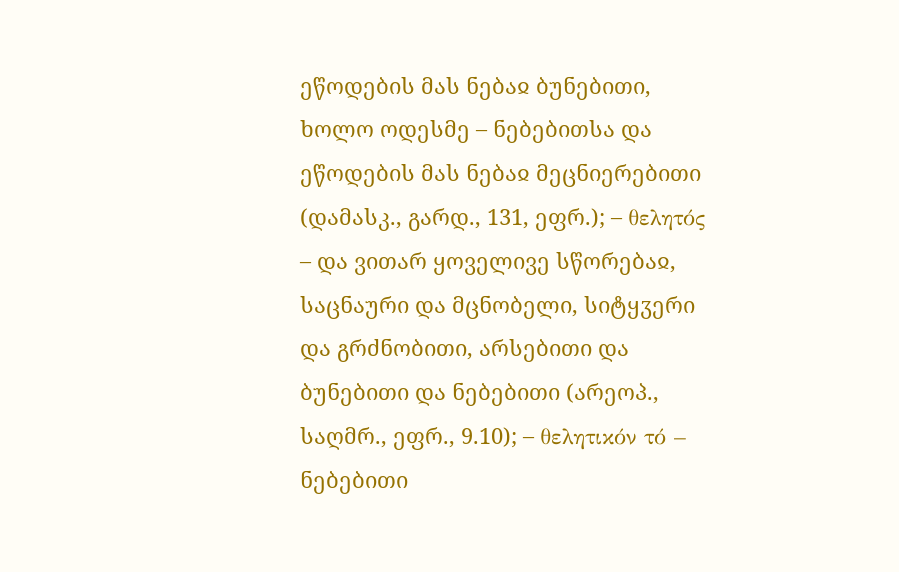ეწოდების მას ნებაჲ ბუნებითი, ხოლო ოდესმე – ნებებითსა და ეწოდების მას ნებაჲ მეცნიერებითი (დამასკ., გარდ., 131, ეფრ.); – θελητός – და ვითარ ყოველივე სწორებაჲ, საცნაური და მცნობელი, სიტყჳერი და გრძნობითი, არსებითი და ბუნებითი და ნებებითი (არეოპ., საღმრ., ეფრ., 9.10); – θελητικόν τό – ნებებითი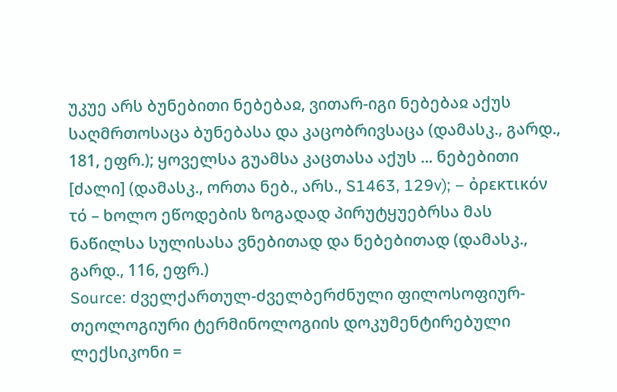უკუე არს ბუნებითი ნებებაჲ, ვითარ-იგი ნებებაჲ აქუს საღმრთოსაცა ბუნებასა და კაცობრივსაცა (დამასკ., გარდ., 181, ეფრ.); ყოველსა გუამსა კაცთასა აქუს ... ნებებითი [ძალი] (დამასკ., ორთა ნებ., არს., S1463, 129v); – ὀρεκτικόν τό – ხოლო ეწოდების ზოგადად პირუტყუებრსა მას ნაწილსა სულისასა ვნებითად და ნებებითად (დამასკ., გარდ., 116, ეფრ.)
Source: ძველქართულ-ძველბერძნული ფილოსოფიურ-თეოლოგიური ტერმინოლოგიის დოკუმენტირებული ლექსიკონი =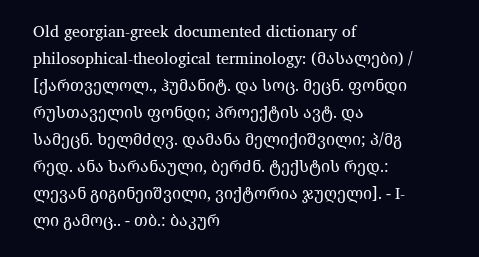Old georgian-greek documented dictionary of philosophical-theological terminology: (მასალები) / [ქართველოლ., ჰუმანიტ. და სოც. მეცნ. ფონდი რუსთაველის ფონდი; პროექტის ავტ. და სამეცნ. ხელმძღვ. დამანა მელიქიშვილი; პ/მგ რედ. ანა ხარანაული, ბერძნ. ტექსტის რედ.: ლევან გიგინეიშვილი, ვიქტორია ჯუღელი]. - I-ლი გამოც.. - თბ.: ბაკურ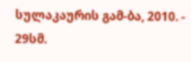სულაკაურის გამ-ბა, 2010. - 29სმ.